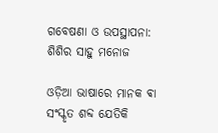ଗବେଷଣା ଓ ଉପସ୍ଥାପନା: ଶିଶିର ସାହୁ ମନୋଜ

ଓଡ଼ିଆ ଭାଷାରେ ମାନକ ଵା ସଂସ୍କୃତ ଶବ୍ଦ ଯେତିକି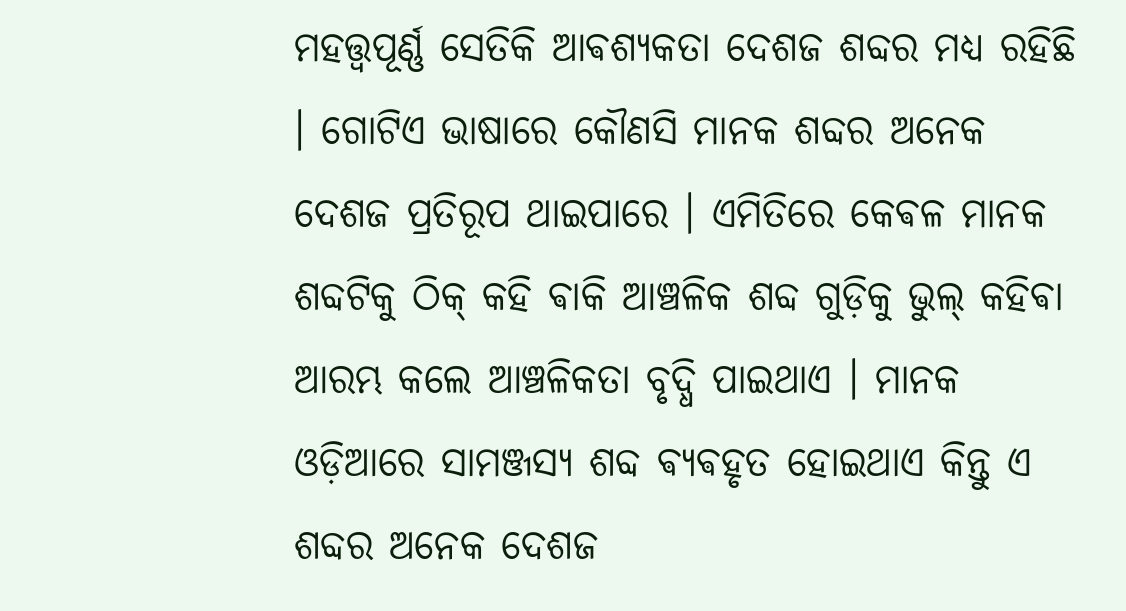ମହତ୍ତ୍ୱପୂର୍ଣ୍ଣ ସେତିକି ଆଵଶ୍ୟକତା ଦେଶଜ ଶବ୍ଦର ମଧ୍ୟ ରହିଛି । ଗୋଟିଏ ଭାଷାରେ କୌଣସି ମାନକ ଶବ୍ଦର ଅନେକ ଦେଶଜ ପ୍ରତିରୂପ ଥାଇପାରେ । ଏମିତିରେ କେଵଳ ମାନକ ଶବ୍ଦଟିକୁ ଠିକ୍ କହି ଵାକି ଆଞ୍ଚଳିକ ଶବ୍ଦ ଗୁଡ଼ିକୁ ଭୁଲ୍ କହିଵା ଆରମ୍ଭ କଲେ ଆଞ୍ଚଳିକତା ବୃଦ୍ଧି ପାଇଥାଏ । ମାନକ ଓଡ଼ିଆରେ ସାମଞ୍ଜସ୍ୟ ଶବ୍ଦ ଵ୍ୟଵହୃତ ହୋଇଥାଏ କିନ୍ତୁ ଏ ଶବ୍ଦର ଅନେକ ଦେଶଜ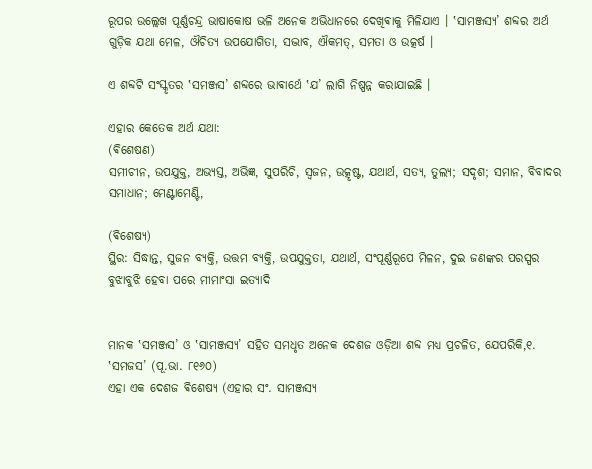ରୂପର ଉଲ୍ଲେଖ ପୂର୍ଣ୍ଣଚନ୍ଦ୍ର ଭାଷାକୋଷ ଭଳି ଅନେକ ଅଭିଧାନରେ ଦେଖିଵାକୁ ମିଳିଯାଏ । ‛ସାମଞ୍ଜସ୍ୟ’ ଶବ୍ଦର ଅର୍ଥ ଗୁଡ଼ିକ ଯଥା ମେଳ, ଔଚିତ୍ଯ ଉପଯୋଗିତା, ସଦ୍ଭାବ, ଐକମତ୍, ସମତା ଓ ଉତ୍କର୍ଷ ।

ଏ ଶବ୍ଦଟି ସଂସ୍କୃତର ‛ସମଞ୍ଜସ’ ଶବ୍ଦରେ ଭାଵାର୍ଥେ ‛ଯ’ ଲାଗି ନିଷ୍ପନ୍ନ କରାଯାଇଛି ।

ଏହାର କେତେକ ଅର୍ଥ ଯଥା:
(ଵିଶେଷଣ)
ସମୀଚୀନ, ଉପଯୁକ୍ତ, ଅଭ୍ଯସ୍ତ, ଅଭିଜ୍ଞ, ସୁପରିଚି, ସ୍ବଜନ, ଉତ୍କୃଷ୍ଟ, ଯଥାର୍ଥ, ସତ୍ଯ, ତୁଲ୍ଯ; ସଦୃଶ; ସମାନ, ବିବାଦର ସମାଧାନ; ମେଣ୍ଟାମେଣ୍ଟି,

(ଵିଶେଷ୍ଯ)
ସ୍ଥିର: ସିଦ୍ଧାନ୍ତ, ସୁଜନ ବ୍ଯକ୍ତି, ଉତ୍ତମ ବ୍ଯକ୍ତି, ଉପଯୁକ୍ତତା, ଯଥାର୍ଥ, ସଂପୂର୍ଣ୍ଣରୂପେ ମିଳନ, ଦୁଇ ଜଣଙ୍କର ପରସ୍ପର ବୁଝାବୁଝି ହେବା ପରେ ମୀମାଂସା ଇତ୍ୟାଦି


ମାନକ ‛ସମଞ୍ଜସ’ ଓ ‛ସାମଞ୍ଜସ୍ୟ’ ସହିତ ସମଧୃତ ଅନେକ ଦେଶଜ ଓଡ଼ିଆ ଶବ୍ଦ ମଧ୍ୟ ପ୍ରଚଳିତ, ଯେପରିକି,୧. ‛ସମଜସ’ (ପୂ.ଭା. ୮୧୬୦)
ଏହା ଏକ ଦେଶଜ ଵିଶେଷ୍ୟ (ଏହାର ସଂ. ସାମଞ୍ଜସ୍ଯ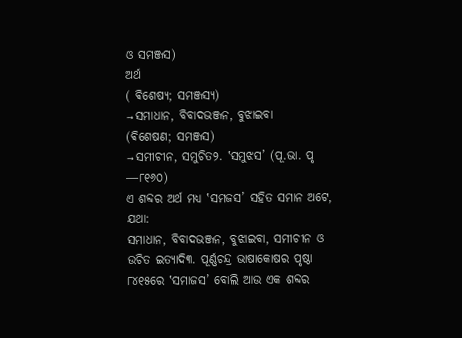ଓ ସମଞ୍ଜସ)
ଅର୍ଥ
( ଵିଶେଷ୍ୟ; ସମଞ୍ଜସ୍ୟ)
→ସମାଧାନ, ବିବାଦଭଞ୍ଜନ, ବୁଝାଇବା
(ଵିଶେଷଣ; ସମଞ୍ଜସ)
→ସମୀଚୀନ, ସମୁଚିତ୨. ‛ସମୁଝସ’ (ପୂ.ଭା. ପୃ ―୮୧୬୦)
ଏ ଶବ୍ଦର ଅର୍ଥ ମଧ୍ୟ ‛ସମଜସ’ ସହିତ ସମାନ ଅଟେ, ଯଥା:
ସମାଧାନ, ବିବାଦଭଞ୍ଜନ, ବୁଝାଇବା, ସମୀଚୀନ ଓ ଉଚିତ ଇତ୍ୟାଦି୩. ପୂର୍ଣ୍ଣଚନ୍ଦ୍ର ଭାଷାକୋଷର ପୃଷ୍ଠା ୮୪୧୫ରେ ‛ସମାଜସ’ ବୋଲି ଆଉ ଏକ ଶବ୍ଦର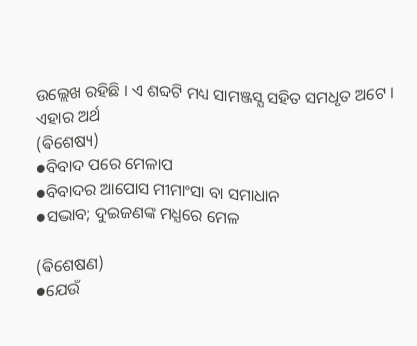ଉଲ୍ଲେଖ ରହିଛି । ଏ ଶବ୍ଦଟି ମଧ୍ୟ ସାମଞ୍ଜସ୍ଯ ସହିତ ସମଧୃତ ଅଟେ । ଏହାର ଅର୍ଥ
(ଵିଶେଷ୍ୟ)
●ବିବାଦ ପରେ ମେଳାପ
●ବିବାଦର ଆପୋସ ମୀମାଂସା ବା ସମାଧାନ
●ସଦ୍ଭାବ; ଦୁଇଜଣଙ୍କ ମଧ୍ଯରେ ମେଳ

(ଵିଶେଷଣ)
●ଯେଉଁ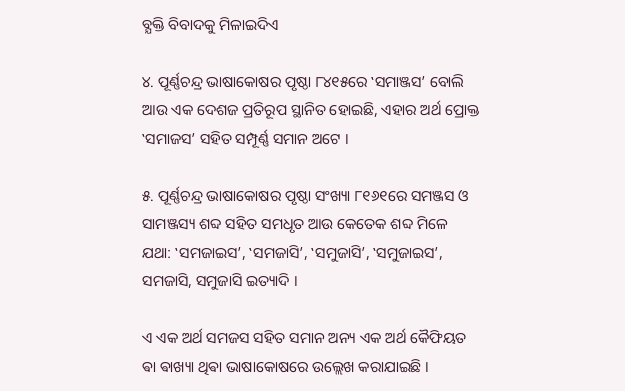ବ୍ଯକ୍ତି ବିବାଦକୁ ମିଳାଇଦିଏ

୪. ପୂର୍ଣ୍ଣଚନ୍ଦ୍ର ଭାଷାକୋଷର ପୃଷ୍ଠା ୮୪୧୫ରେ ‛ସମାଞ୍ଜସ’ ବୋଲି ଆଉ ଏକ ଦେଶଜ ପ୍ରତିରୂପ ସ୍ଥାନିତ ହୋଇଛି, ଏହାର ଅର୍ଥ ପ୍ରୋକ୍ତ ‛ସମାଜସ’ ସହିତ ସମ୍ପୂର୍ଣ୍ଣ ସମାନ ଅଟେ ।

୫. ପୂର୍ଣ୍ଣଚନ୍ଦ୍ର ଭାଷାକୋଷର ପୃଷ୍ଠା ସଂଖ୍ୟା ୮୧୬୧ରେ ସମଞ୍ଜସ ଓ ସାମଞ୍ଜସ୍ୟ ଶବ୍ଦ ସହିତ ସମଧୃତ ଆଉ କେତେକ ଶବ୍ଦ ମିଳେ ଯଥା: ‛ସମଜାଇସ’, ‛ସମଜାସି’, ‛ସମୁଜାସି’, ‛ସମୁଜାଇସ’, ସମଜାସି, ସମୁଜାସି ଇତ୍ୟାଦି ।

ଏ ଏକ ଅର୍ଥ ସମଜସ ସହିତ ସମାନ ଅନ୍ୟ ଏକ ଅର୍ଥ କୈଫିୟତ ଵା ଵାଖ୍ୟା ଥିଵା ଭାଷାକୋଷରେ ଉଲ୍ଲେଖ କରାଯାଇଛି ।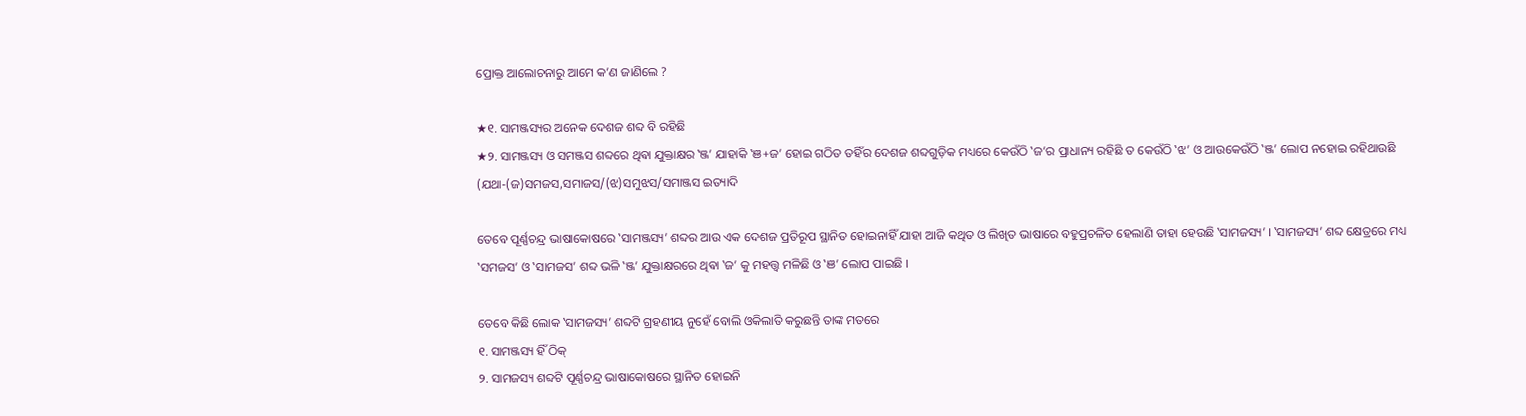ପ୍ରୋକ୍ତ ଆଲୋଚନାରୁ ଆମେ କ’ଣ ଜାଣିଲେ ?

★୧. ସାମଞ୍ଜସ୍ୟର ଅନେକ ଦେଶଜ ଶବ୍ଦ ବି ରହିଛି
★୨. ସାମଞ୍ଜସ୍ୟ ଓ ସମଞ୍ଜସ ଶବ୍ଦରେ ଥିଵା ଯୁକ୍ତାକ୍ଷର ‛ଞ୍ଜ’ ଯାହାକି ‛ଞ+ଜ’ ହୋଇ ଗଠିତ ତହିଁର ଦେଶଜ ଶବ୍ଦଗୁଡ଼ିକ ମଧ୍ୟରେ କେଉଁଠି ‛ଜ’ର ପ୍ରାଧାନ୍ୟ ରହିଛି ତ କେଉଁଠି ‛ଝ’ ଓ ଆଉକେଉଁଠି ‛ଞ୍ଜ’ ଲୋପ ନହୋଇ ରହିଥାଉଛି (ଯଥା-(ଜ)ସମଜସ,ସମାଜସ/(ଝ)ସମୁଝସ/ସମାଞ୍ଜସ ଇତ୍ୟାଦି

ତେବେ ପୂର୍ଣ୍ଣଚନ୍ଦ୍ର ଭାଷାକୋଷରେ ‛ସାମଞ୍ଜସ୍ୟ’ ଶବ୍ଦର ଆଉ ଏକ ଦେଶଜ ପ୍ରତିରୂପ ସ୍ଥାନିତ ହୋଇନାହିଁ ଯାହା ଆଜି କଥିତ ଓ ଲିଖିତ ଭାଷାରେ ବହୁପ୍ରଚଳିତ ହେଲାଣି ତାହା ହେଉଛି ‛ସାମଜସ୍ୟ’ । ‛ସାମଜସ୍ୟ’ ଶବ୍ଦ କ୍ଷେତ୍ରରେ ମଧ୍ୟ ‛ସମଜସ’ ଓ ‛ସାମଜସ’ ଶବ୍ଦ ଭଳି ‛ଞ୍ଜ’ ଯୁକ୍ତାକ୍ଷରରେ ଥିଵା ‛ଜ’ କୁ ମହତ୍ତ୍ଵ ମଳିଛି ଓ ‛ଞ’ ଲୋପ ପାଇଛି ।

ତେବେ କିଛି ଲୋକ ‛ସାମଜସ୍ୟ’ ଶବ୍ଦଟି ଗ୍ରହଣୀୟ ନୁହେଁ ବୋଲି ଓକିଲାତି କରୁଛନ୍ତି ତାଙ୍କ ମତରେ
୧. ସାମଞ୍ଜସ୍ୟ ହିଁ ଠିକ୍
୨. ସାମଜସ୍ୟ ଶବ୍ଦଟି ପୂର୍ଣ୍ଣଚନ୍ଦ୍ର ଭାଷାକୋଷରେ ସ୍ଥାନିତ ହୋଇନି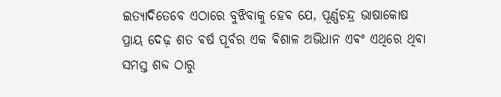ଇତ୍ୟାଦିତେବେ ଏଠାରେ ବୁଝିବାକୁ ହେଵ ଯେ, ପୂର୍ଣ୍ଣଚନ୍ଦ୍ର ଭାଷାକୋଷ ପ୍ରାୟ ଦେଢ଼ ଶତ ଵର୍ଷ ପୂର୍ବର ଏକ ଵିଶାଳ ଅଭିଧାନ ଏଵଂ ଏଥିରେ ଥିଵା ସମସ୍ତ ଶବ୍ଦ ଠାରୁ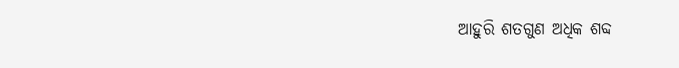ଆହୁରି ଶତଗୁଣ ଅଧିକ ଶବ୍ଦ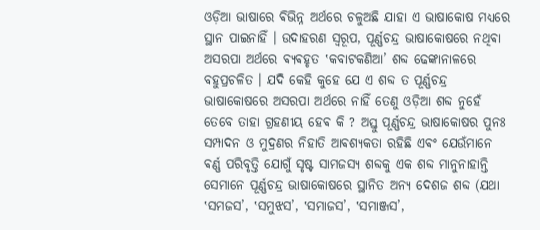ଓଡ଼ିଆ ଭାଷାରେ ଵିଭିନ୍ନ ଅର୍ଥରେ ଚଳୁଅଛି ଯାହା ଏ ଭାଷାକୋଷ ମଧ୍ୟରେ ସ୍ଥାନ ପାଇନାହିଁ । ଉଦାହରଣ ସ୍ୱରୂପ, ପୂର୍ଣ୍ଣଚନ୍ଦ୍ର ଭାଷାକୋଷରେ ନଥିଵା ଅସରପା ଅର୍ଥରେ ଵ୍ୟଵହୃତ ‛କବାଟକଣିଆ’ ଶବ୍ଦ ଢେଙ୍କାନାଳରେ ବହୁପ୍ରଚଳିତ । ଯଦି କେହି କୁହେ ଯେ ଏ ଶବ୍ଦ ତ ପୂର୍ଣ୍ଣଚନ୍ଦ୍ର ଭାଷାକୋଷରେ ଅସରପା ଅର୍ଥରେ ନାହିଁ ତେଣୁ ଓଡ଼ିଆ ଶବ୍ଦ ନୁହେଁ ତେବେ ତାହା ଗ୍ରହଣୀୟ ହେଵ କି ? ଅସ୍ତୁ ପୂର୍ଣ୍ଣଚନ୍ଦ୍ର ଭାଷାକୋଷର ପୁନଃ ସମ୍ପାଦନ ଓ ମୁଦ୍ରଣର ନିହାତି ଆଵଶ୍ୟକତା ରହିଛି ଏଵଂ ଯେଉଁମାନେ ଵର୍ଣ୍ଣ ପରିବୃତ୍ତି ଯୋଗୁଁ ସୃଷ୍ଟ ସାମଜସ୍ୟ ଶବ୍ଦକୁ ଏକ ଶବ୍ଦ ମାନୁନାହାନ୍ତି ସେମାନେ ପୂର୍ଣ୍ଣଚନ୍ଦ୍ର ଭାଷାକୋଷରେ ସ୍ଥାନିତ ଅନ୍ୟ ଦେଶଜ ଶବ୍ଦ (ଯଥା ‛ସମଜସ’, ‛ସମୁଝସ’, ‛ସମାଜସ’, ‛ସମାଞ୍ଜସ’,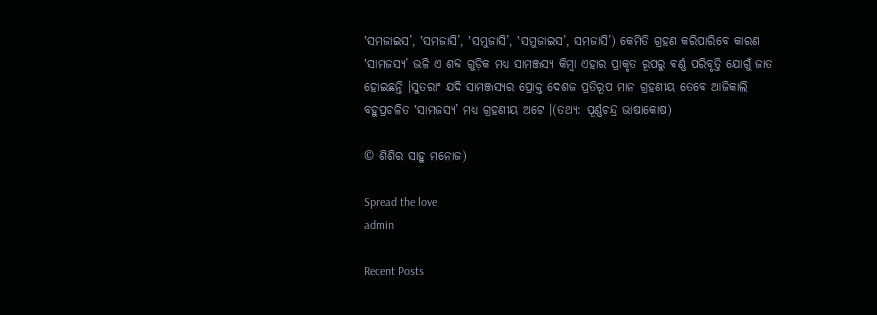‛ସମଜାଇସ’, ‛ସମଜାସି’, ‛ସମୁଜାସି’, ‛ସମୁଜାଇସ’, ସମଜାସି’) କେମିତି ଗ୍ରହଣ କରିପାରିବେ କାରଣ ‛ସାମଜସ୍ୟ’ ଭଳି ଏ ଶବ୍ଦ ଗୁଡ଼ିକ ମଧ୍ୟ ସାମଞ୍ଜସ୍ୟ କିମ୍ବା ଏହାର ପ୍ରାକୃତ ରୂପରୁ ଵର୍ଣ୍ଣ ପରିବୃତ୍ତି ଯୋଗୁଁ ଜାତ ହୋଇଛନ୍ତି ।ସୁତରାଂ ଯଦି ସାମଞ୍ଜସ୍ୟର ପ୍ରୋକ୍ତ ଦେଶଜ ପ୍ରତିରୂପ ମାନ ଗ୍ରହଣୀୟ ତେବେ ଆଜିକାଲି ବହୁପ୍ରଚଳିତ ‛ସାମଜସ୍ୟ’ ମଧ୍ୟ ଗ୍ରହଣୀୟ ଅଟେ ।(ତଥ୍ୟ: ପୂର୍ଣ୍ଣଚନ୍ଦ୍ର ଭାଷାକୋଷ)

© ଶିଶିର ସାହୁ ମନୋଜ)

Spread the love
admin

Recent Posts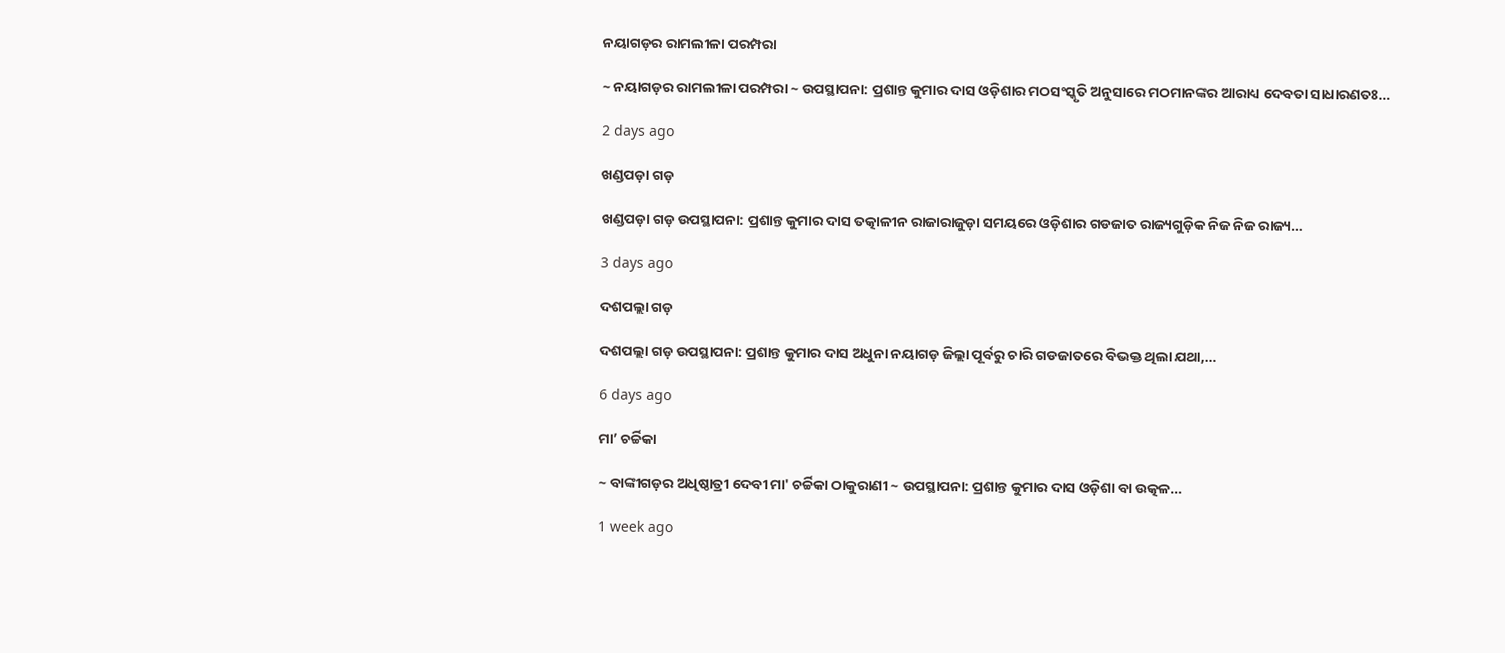ନୟାଗଡ଼ର ରାମଲୀଳା ପରମ୍ପରା

~ ନୟାଗଡ଼ର ରାମଲୀଳା ପରମ୍ପରା ~ ଉପସ୍ଥାପନା: ପ୍ରଶାନ୍ତ କୁମାର ଦାସ ଓଡ଼ିଶାର ମଠସଂସ୍କୃତି ଅନୁସାରେ ମଠମାନଙ୍କର ଆରାଧ୍ୟ ଦେବତା ସାଧାରଣତଃ…

2 days ago

ଖଣ୍ଡପଡ଼ା ଗଡ଼

ଖଣ୍ଡପଡ଼ା ଗଡ଼ ଉପସ୍ଥାପନା: ପ୍ରଶାନ୍ତ କୁମାର ଦାସ ତତ୍କାଳୀନ ରାଜାରାଜୁଡ଼ା ସମୟରେ ଓଡ଼ିଶାର ଗଡଜାତ ରାଜ୍ୟଗୁଡ଼ିକ ନିଜ ନିଜ ରାଜ୍ୟ…

3 days ago

ଦଶପଲ୍ଲା ଗଡ଼

ଦଶପଲ୍ଲା ଗଡ଼ ଉପସ୍ଥାପନା: ପ୍ରଶାନ୍ତ କୁମାର ଦାସ ଅଧୁନା ନୟାଗଡ଼ ଜିଲ୍ଲା ପୂର୍ବରୁ ଚାରି ଗଡଜାତରେ ବିଭକ୍ତ ଥିଲା ଯଥା,…

6 days ago

ମା’ ଚର୍ଚ୍ଚିକା

~ ବାଙ୍କୀଗଡ଼ର ଅଧିଷ୍ଠାତ୍ରୀ ଦେବୀ ମା' ଚର୍ଚ୍ଚିକା ଠାକୁରାଣୀ ~ ଉପସ୍ଥାପନା: ପ୍ରଶାନ୍ତ କୁମାର ଦାସ ଓଡ଼ିଶା ବା ଉତ୍କଳ…

1 week ago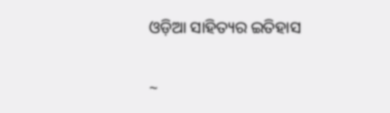ଓଡ଼ିଆ ସାହିତ୍ୟର ଇତିହାସ

~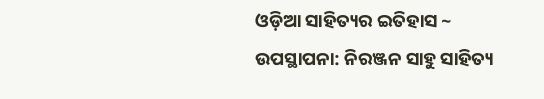ଓଡ଼ିଆ ସାହିତ୍ୟର ଇତିହାସ ~ ଉପସ୍ଥାପନା: ନିରଞ୍ଜନ ସାହୁ ସାହିତ୍ୟ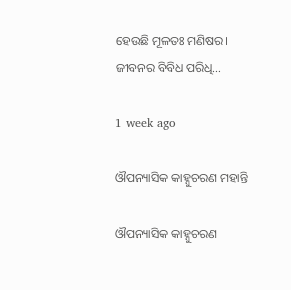ହେଉଛି ମୂଳତଃ ମଣିଷର। ଜୀବନର ବିବିଧ ପରିଧି…

1 week ago

ଔପନ୍ୟାସିକ କାହ୍ନୁଚରଣ ମହାନ୍ତି

ଔପନ୍ୟାସିକ କାହ୍ନୁଚରଣ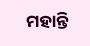ମହାନ୍ତି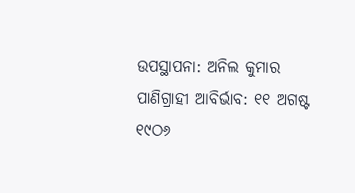ଉପସ୍ଥାପନା: ଅନିଲ କୁମାର ପାଣିଗ୍ରାହୀ ଆବିର୍ଭାବ: ୧୧ ଅଗଷ୍ଟ ୧୯ଠ୬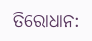ତିରୋଧାନ: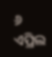୬ ଏପ୍ରିଲ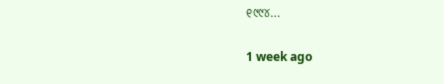୧୯୯୪…

1 week ago